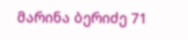მარინა ბერიძე 71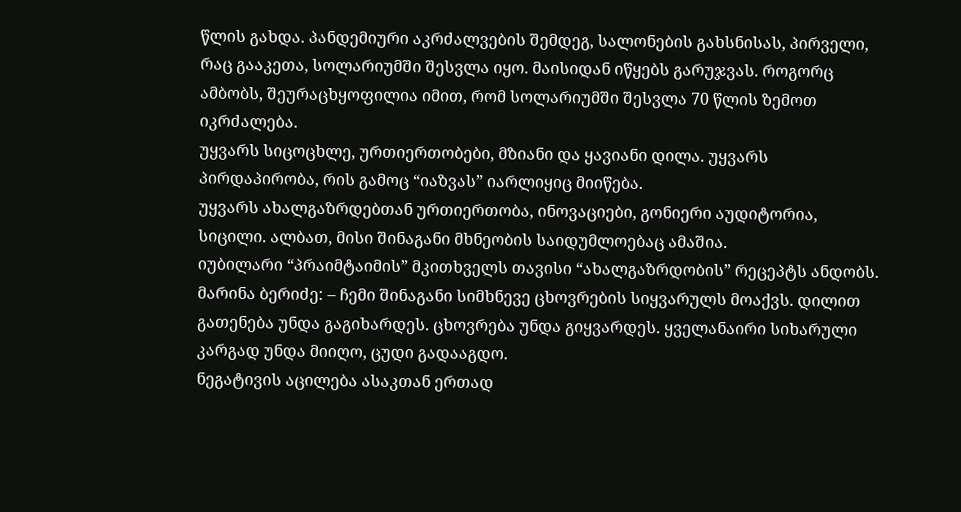წლის გახდა. პანდემიური აკრძალვების შემდეგ, სალონების გახსნისას, პირველი, რაც გააკეთა, სოლარიუმში შესვლა იყო. მაისიდან იწყებს გარუჯვას. როგორც ამბობს, შეურაცხყოფილია იმით, რომ სოლარიუმში შესვლა 70 წლის ზემოთ იკრძალება.
უყვარს სიცოცხლე, ურთიერთობები, მზიანი და ყავიანი დილა. უყვარს პირდაპირობა, რის გამოც “იაზვას” იარლიყიც მიიწება.
უყვარს ახალგაზრდებთან ურთიერთობა, ინოვაციები, გონიერი აუდიტორია, სიცილი. ალბათ, მისი შინაგანი მხნეობის საიდუმლოებაც ამაშია.
იუბილარი “პრაიმტაიმის” მკითხველს თავისი “ახალგაზრდობის” რეცეპტს ანდობს.
მარინა ბერიძე: – ჩემი შინაგანი სიმხნევე ცხოვრების სიყვარულს მოაქვს. დილით გათენება უნდა გაგიხარდეს. ცხოვრება უნდა გიყვარდეს. ყველანაირი სიხარული კარგად უნდა მიიღო, ცუდი გადააგდო.
ნეგატივის აცილება ასაკთან ერთად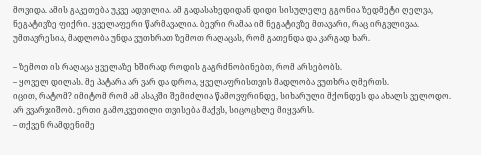მოვიდა. ამის გაკეთება უკვე ადვილია. ამ გადასახედიდან დიდი სისულელე გგონია ზედმეტი ღელვა, ნეგატივზე ფიქრი. ყველაფერი წარმავალია. ბევრი რამაა იმ ნეგატივზე მთავარი, რაც ირგვლივაა. უმთავრესია, მადლობა უნდა ვუთხრათ ზემოთ რაღაცას, რომ გათენდა და კარგად ხარ.

– ზემოთ ის რაღაცა ყველაზე ხშირად როდის გაგრძნობინებთ, რომ არსებობს.
– ყოველ დილას. მე პატარა არ ვარ და დროა, ყველაფრისთვის მადლობა ვუთხრა ღმერთს.
იცით, რატომ? იმიტომ რომ ამ ასაკში შემიძლია წამოვფრინდე, სიხარული მქონდეს და ახალს ველოდო. არ ვვარჯიშობ. ერთი გამოკვეთილი თვისება მაქვს, სიცოცხლე მიყვარს.
– თქვენ რამდენიმე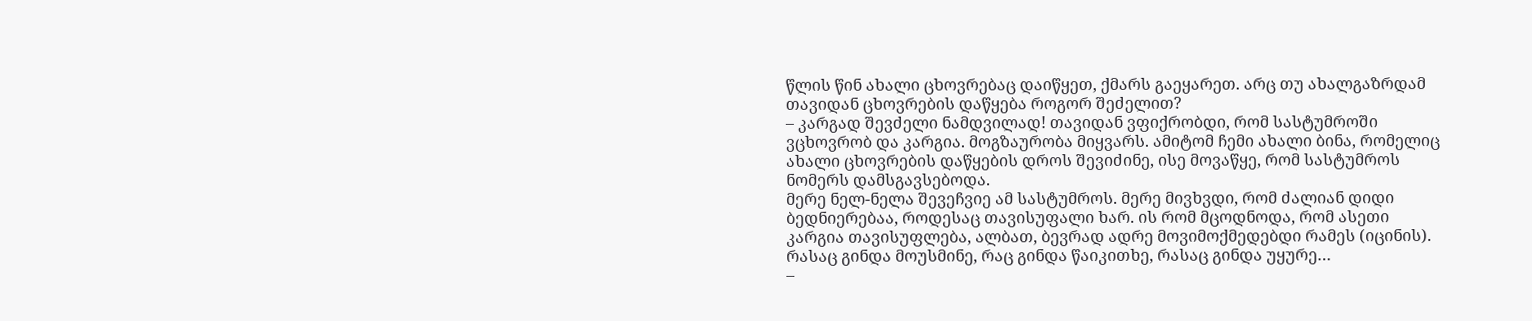წლის წინ ახალი ცხოვრებაც დაიწყეთ, ქმარს გაეყარეთ. არც თუ ახალგაზრდამ თავიდან ცხოვრების დაწყება როგორ შეძელით?
– კარგად შევძელი ნამდვილად! თავიდან ვფიქრობდი, რომ სასტუმროში ვცხოვრობ და კარგია. მოგზაურობა მიყვარს. ამიტომ ჩემი ახალი ბინა, რომელიც ახალი ცხოვრების დაწყების დროს შევიძინე, ისე მოვაწყე, რომ სასტუმროს ნომერს დამსგავსებოდა.
მერე ნელ-ნელა შევეჩვიე ამ სასტუმროს. მერე მივხვდი, რომ ძალიან დიდი ბედნიერებაა, როდესაც თავისუფალი ხარ. ის რომ მცოდნოდა, რომ ასეთი კარგია თავისუფლება, ალბათ, ბევრად ადრე მოვიმოქმედებდი რამეს (იცინის). რასაც გინდა მოუსმინე, რაც გინდა წაიკითხე, რასაც გინდა უყურე…
–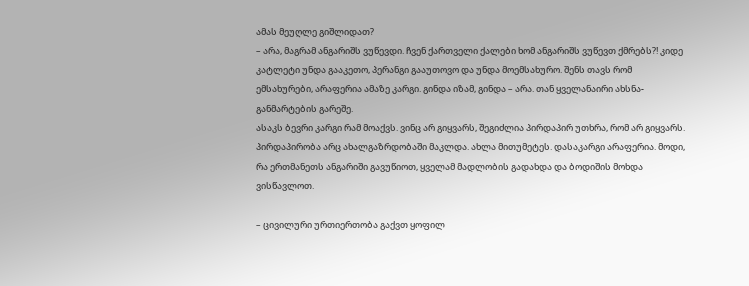ამას მეუღლე გიშლიდათ?
– არა, მაგრამ ანგარიშს ვუწევდი. ჩვენ ქართველი ქალები ხომ ანგარიშს ვუწევთ ქმრებს?! კიდე კატლეტი უნდა გააკეთო, პერანგი გააუთოვო და უნდა მოემსახურო. შენს თავს რომ ემსახურები, არაფერია ამაზე კარგი. გინდა იზამ, გინდა – არა. თან ყველანაირი ახსნა-განმარტების გარეშე.
ასაკს ბევრი კარგი რამ მოაქვს. ვინც არ გიყვარს, შეგიძლია პირდაპირ უთხრა, რომ არ გიყვარს. პირდაპირობა არც ახალგაზრდობაში მაკლდა. ახლა მითუმეტეს. დასაკარგი არაფერია. მოდი, რა ერთმანეთს ანგარიში გავუწიოთ, ყველამ მადლობის გადახდა და ბოდიშის მოხდა ვისწავლოთ.

– ცივილური ურთიერთობა გაქვთ ყოფილ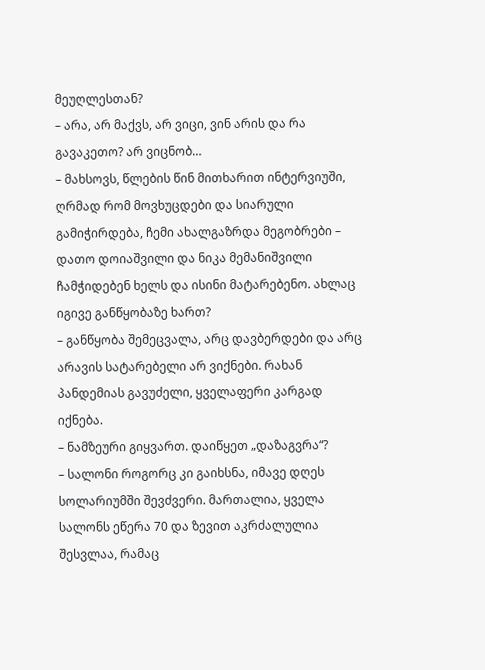მეუღლესთან?
– არა, არ მაქვს, არ ვიცი, ვინ არის და რა გავაკეთო? არ ვიცნობ…
– მახსოვს, წლების წინ მითხარით ინტერვიუში, ღრმად რომ მოვხუცდები და სიარული გამიჭირდება, ჩემი ახალგაზრდა მეგობრები – დათო დოიაშვილი და ნიკა მემანიშვილი ჩამჭიდებენ ხელს და ისინი მატარებენო. ახლაც იგივე განწყობაზე ხართ?
– განწყობა შემეცვალა, არც დავბერდები და არც არავის სატარებელი არ ვიქნები. რახან პანდემიას გავუძელი, ყველაფერი კარგად იქნება.
– ნამზეური გიყვართ. დაიწყეთ „დაზაგვრა“?
– სალონი როგორც კი გაიხსნა, იმავე დღეს სოლარიუმში შევძვერი. მართალია, ყველა სალონს ეწერა 70 და ზევით აკრძალულია შესვლაა, რამაც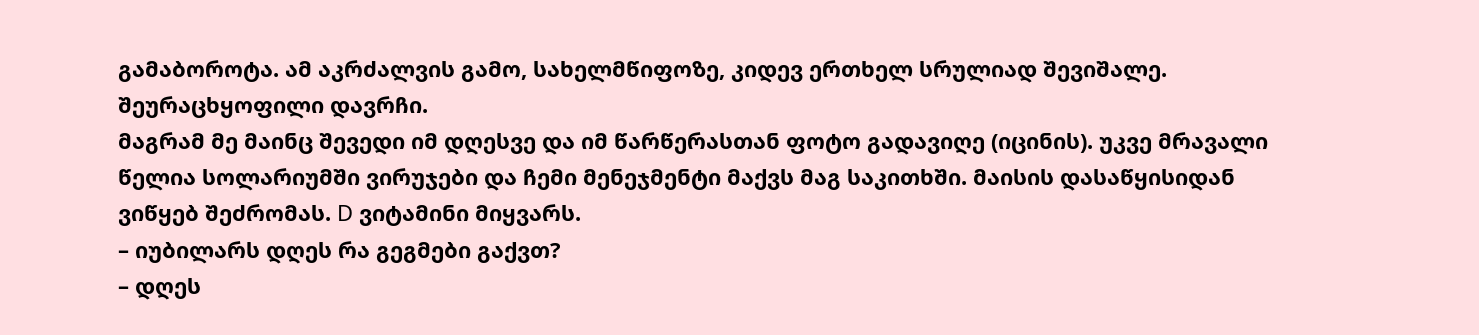გამაბოროტა. ამ აკრძალვის გამო, სახელმწიფოზე, კიდევ ერთხელ სრულიად შევიშალე. შეურაცხყოფილი დავრჩი.
მაგრამ მე მაინც შევედი იმ დღესვე და იმ წარწერასთან ფოტო გადავიღე (იცინის). უკვე მრავალი წელია სოლარიუმში ვირუჯები და ჩემი მენეჯმენტი მაქვს მაგ საკითხში. მაისის დასაწყისიდან ვიწყებ შეძრომას. D ვიტამინი მიყვარს.
– იუბილარს დღეს რა გეგმები გაქვთ?
– დღეს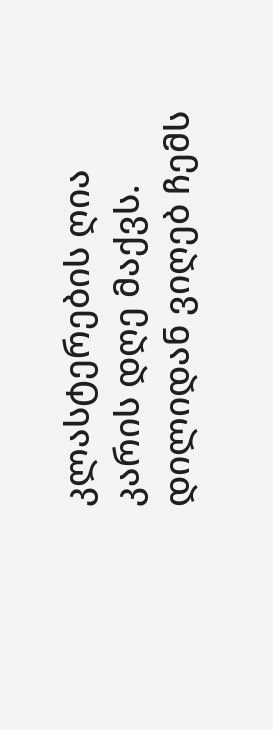კლასტერების ღია კარის დღე მაქვს. დილიდან ვიღებ ჩემს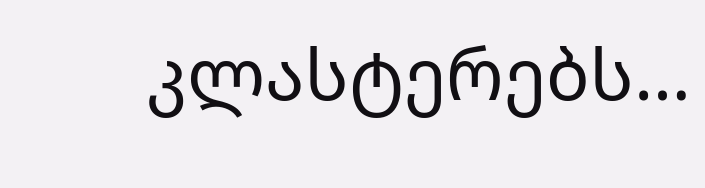კლასტერებს…